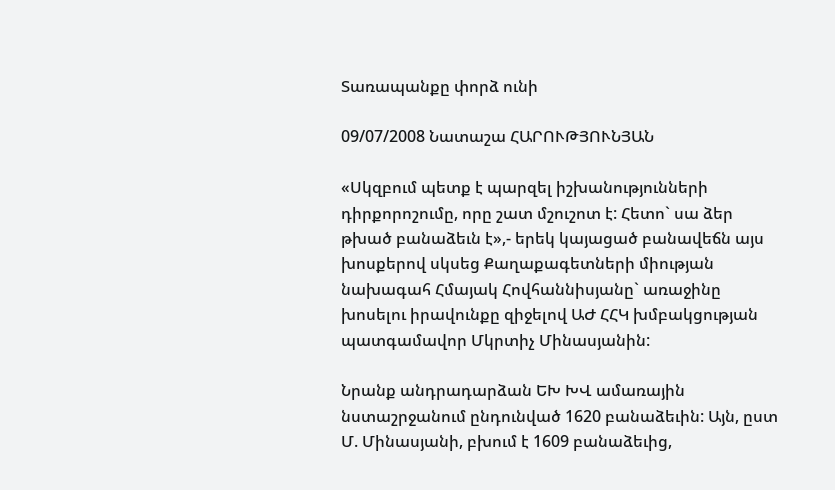Տառապանքը փորձ ունի

09/07/2008 Նատաշա ՀԱՐՈՒԹՅՈՒՆՅԱՆ

«Սկզբում պետք է պարզել իշխանությունների դիրքորոշումը, որը շատ մշուշոտ է: Հետո` սա ձեր թխած բանաձեւն է»,- երեկ կայացած բանավեճն այս խոսքերով սկսեց Քաղաքագետների միության նախագահ Հմայակ Հովհաննիսյանը` առաջինը խոսելու իրավունքը զիջելով ԱԺ ՀՀԿ խմբակցության պատգամավոր Մկրտիչ Մինասյանին:

Նրանք անդրադարձան ԵԽ ԽՎ ամառային նստաշրջանում ընդունված 1620 բանաձեւին: Այն, ըստ Մ. Մինասյանի, բխում է 1609 բանաձեւից,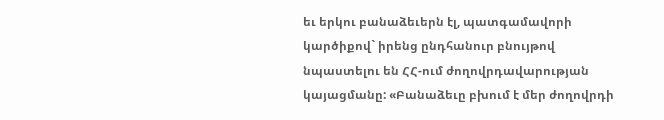եւ երկու բանաձեւերն էլ, պատգամավորի կարծիքով` իրենց ընդհանուր բնույթով նպաստելու են ՀՀ-ում ժողովրդավարության կայացմանը: «Բանաձեւը բխում է մեր ժողովրդի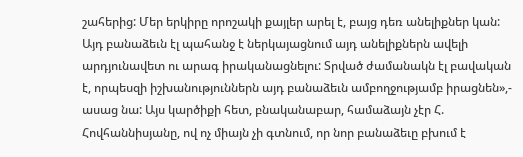շահերից: Մեր երկիրը որոշակի քայլեր արել է, բայց դեռ անելիքներ կան: Այդ բանաձեւն էլ պահանջ է ներկայացնում այդ անելիքներն ավելի արդյունավետ ու արագ իրականացնելու: Տրված ժամանակն էլ բավական է, որպեսզի իշխանություններն այդ բանաձեւն ամբողջությամբ իրացնեն»,- ասաց նա: Այս կարծիքի հետ, բնականաբար, համաձայն չէր Հ. Հովհաննիսյանը, ով ոչ միայն չի գտնում, որ նոր բանաձեւը բխում է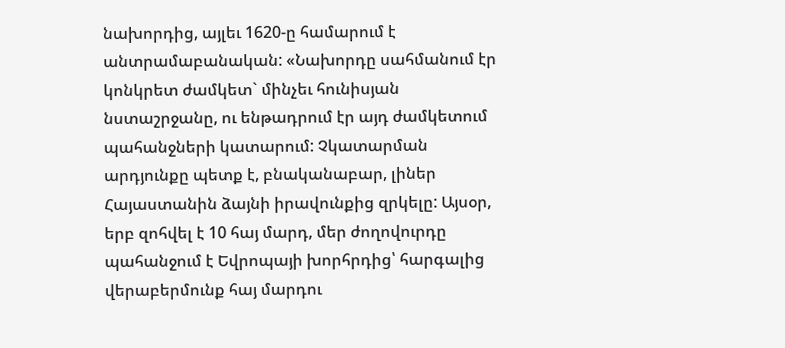նախորդից, այլեւ 1620-ը համարում է անտրամաբանական: «Նախորդը սահմանում էր կոնկրետ ժամկետ` մինչեւ հունիսյան նստաշրջանը, ու ենթադրում էր այդ ժամկետում պահանջների կատարում: Չկատարման արդյունքը պետք է, բնականաբար, լիներ Հայաստանին ձայնի իրավունքից զրկելը: Այսօր, երբ զոհվել է 10 հայ մարդ, մեր ժողովուրդը պահանջում է Եվրոպայի խորհրդից՝ հարգալից վերաբերմունք հայ մարդու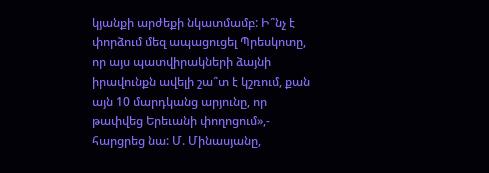կյանքի արժեքի նկատմամբ: Ի՞նչ է փորձում մեզ ապացուցել Պրեսկոտը, որ այս պատվիրակների ձայնի իրավունքն ավելի շա՞տ է կշռում, քան այն 10 մարդկանց արյունը, որ թափվեց Երեւանի փողոցում»,- հարցրեց նա: Մ. Մինասյանը,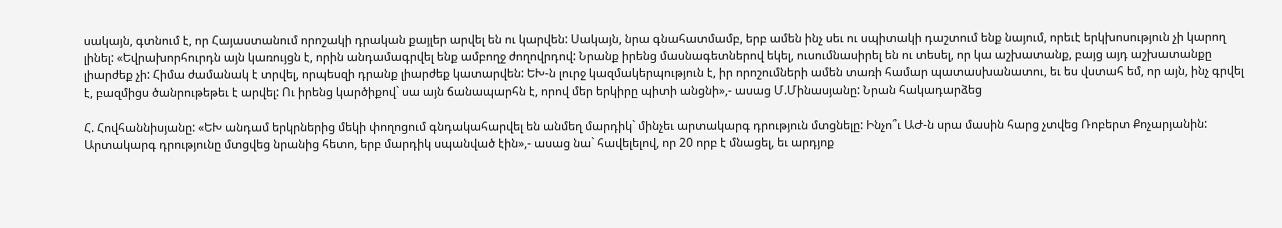սակայն, գտնում է, որ Հայաստանում որոշակի դրական քայլեր արվել են ու կարվեն: Սակայն, նրա գնահատմամբ, երբ ամեն ինչ սեւ ու սպիտակի դաշտում ենք նայում, որեւէ երկխոսություն չի կարող լինել: «Եվրախորհուրդն այն կառույցն է, որին անդամագրվել ենք ամբողջ ժողովրդով: Նրանք իրենց մասնագետներով եկել, ուսումնասիրել են ու տեսել, որ կա աշխատանք, բայց այդ աշխատանքը լիարժեք չի: Հիմա ժամանակ է տրվել, որպեսզի դրանք լիարժեք կատարվեն: ԵԽ-ն լուրջ կազմակերպություն է, իր որոշումների ամեն տառի համար պատասխանատու, եւ ես վստահ եմ, որ այն, ինչ գրվել է, բազմիցս ծանրութեթեւ է արվել: Ու իրենց կարծիքով` սա այն ճանապարհն է, որով մեր երկիրը պիտի անցնի»,- ասաց Մ.Մինասյանը: Նրան հակադարձեց

Հ. Հովհաննիսյանը: «ԵԽ անդամ երկրներից մեկի փողոցում գնդակահարվել են անմեղ մարդիկ` մինչեւ արտակարգ դրություն մտցնելը: Ինչո՞ւ ԱԺ-ն սրա մասին հարց չտվեց Ռոբերտ Քոչարյանին: Արտակարգ դրությունը մտցվեց նրանից հետո, երբ մարդիկ սպանված էին»,- ասաց նա` հավելելով, որ 20 որբ է մնացել, եւ արդյոք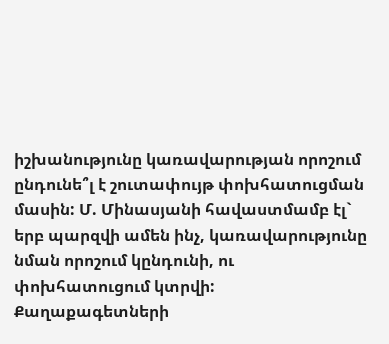իշխանությունը կառավարության որոշում ընդունե՞լ է շուտափույթ փոխհատուցման մասին: Մ. Մինասյանի հավաստմամբ էլ` երբ պարզվի ամեն ինչ, կառավարությունը նման որոշում կընդունի, ու փոխհատուցում կտրվի: Քաղաքագետների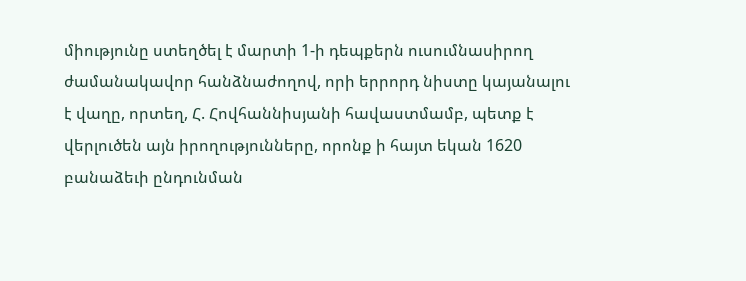միությունը ստեղծել է մարտի 1-ի դեպքերն ուսումնասիրող ժամանակավոր հանձնաժողով, որի երրորդ նիստը կայանալու է վաղը, որտեղ, Հ. Հովհաննիսյանի հավաստմամբ, պետք է վերլուծեն այն իրողությունները, որոնք ի հայտ եկան 1620 բանաձեւի ընդունման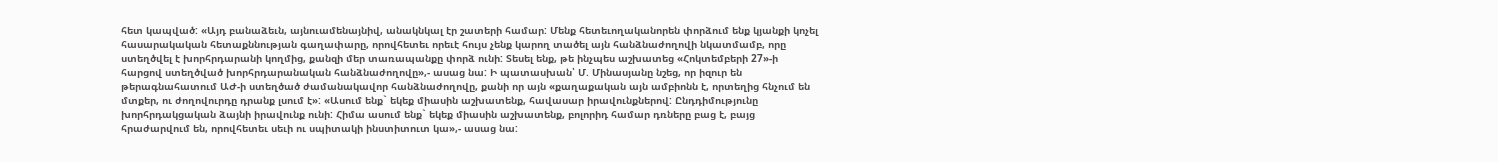հետ կապված: «Այդ բանաձեւն, այնուամենայնիվ, անակնկալ էր շատերի համար: Մենք հետեւողականորեն փորձում ենք կյանքի կոչել հասարակական հետաքննության գաղափարը, որովհետեւ որեւէ հույս չենք կարող տածել այն հանձնաժողովի նկատմամբ, որը ստեղծվել է խորհրդարանի կողմից, քանզի մեր տառապանքը փորձ ունի: Տեսել ենք, թե ինչպես աշխատեց «Հոկտեմբերի 27»-ի հարցով ստեղծված խորհրդարանական հանձնաժողովը»,- ասաց նա: Ի պատասխան՝ Մ. Մինասյանը նշեց, որ իզուր են թերագնահատում ԱԺ-ի ստեղծած ժամանակավոր հանձնաժողովը, քանի որ այն «քաղաքական այն ամբիոնն է, որտեղից հնչում են մտքեր, ու ժողովուրդը դրանք լսում է»: «Ասում ենք` եկեք միասին աշխատենք, հավասար իրավունքներով: Ընդդիմությունը խորհրդակցական ձայնի իրավունք ունի: Հիմա ասում ենք` եկեք միասին աշխատենք, բոլորիդ համար դռները բաց է, բայց հրաժարվում են, որովհետեւ սեւի ու սպիտակի ինստիտուտ կա»,- ասաց նա: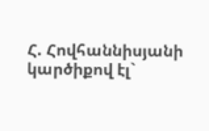Հ. Հովհաննիսյանի կարծիքով էլ`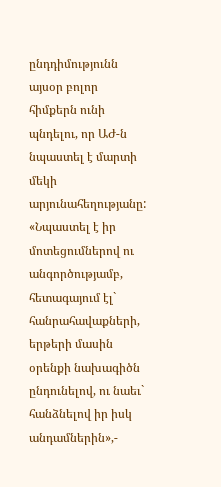ընդդիմությունն այսօր բոլոր հիմքերն ունի պնդելու, որ ԱԺ-ն նպաստել է մարտի մեկի արյունահեղությանը: «Նպաստել է իր մոտեցումներով ու անգործությամբ, հետագայում էլ` հանրահավաքների, երթերի մասին օրենքի նախագիծն ընդունելով, ու նաեւ` հանձնելով իր իսկ անդամներին»,-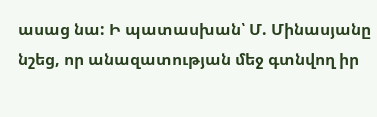ասաց նա: Ի պատասխան՝ Մ. Մինասյանը նշեց, որ անազատության մեջ գտնվող իր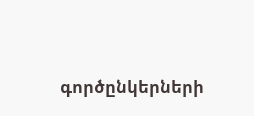գործընկերների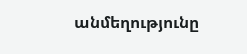անմեղությունը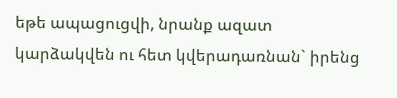եթե ապացուցվի, նրանք ազատ կարձակվեն ու հետ կվերադառնան` իրենց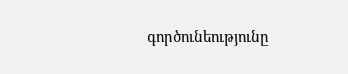գործունեությունը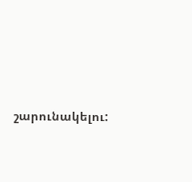շարունակելու: